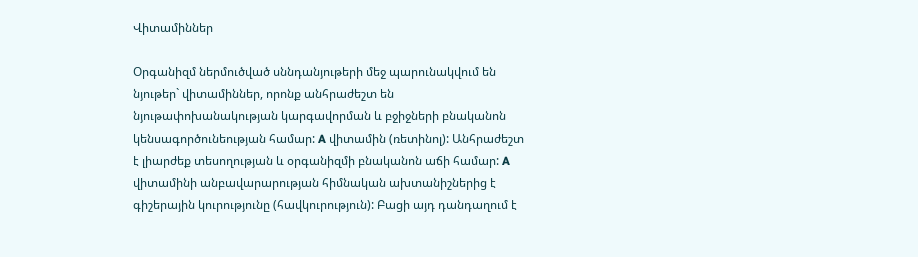Վիտամիններ

Օրգանիզմ ներմուծված սննդանյութերի մեջ պարունակվում են նյութեր` վիտամիններ, որոնք անհրաժեշտ են նյութափոխանակության կարգավորման և բջիջների բնականոն կենսագործունեության համար: A վիտամին (ռետինոլ): Անհրաժեշտ է լիարժեք տեսողության և օրգանիզմի բնականոն աճի համար: A վիտամինի անբավարարության հիմնական ախտանիշներից է գիշերային կուրությունը (հավկուրություն): Բացի այդ դանդաղում է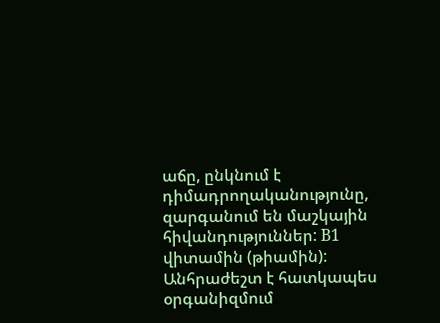աճը, ընկնում է դիմադրողականությունը, զարգանում են մաշկային հիվանդություններ: B1 վիտամին (թիամին): Անհրաժեշտ է հատկապես օրգանիզմում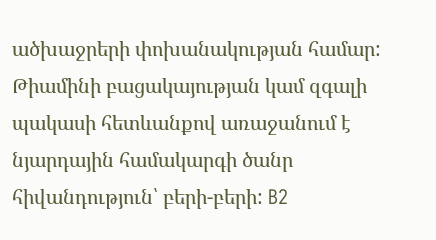ածխաջրերի փոխանակության համար: Թիամինի բացակայության կամ զգալի պակասի հետևանքով առաջանում է նյարդային համակարգի ծանր հիվանդություն՝ բերի-բերի: B2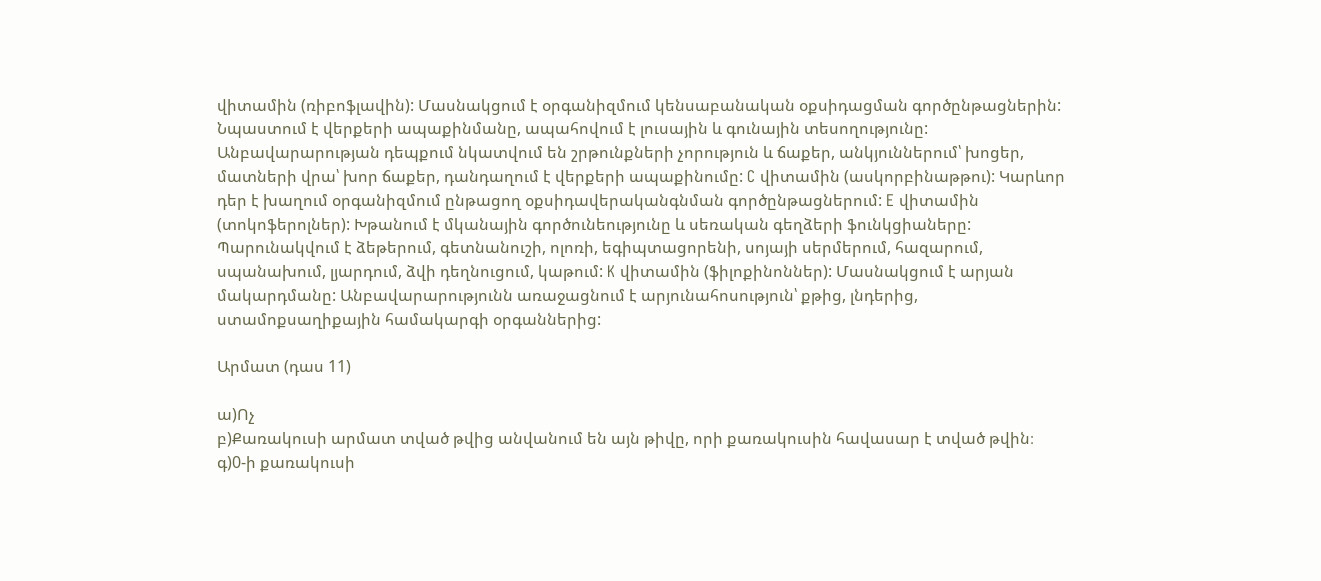վիտամին (ռիբոֆլավին): Մասնակցում է օրգանիզմում կենսաբանական օքսիդացման գործընթացներին: Նպաստում է վերքերի ապաքինմանը, ապահովում է լուսային և գունային տեսողությունը: Անբավարարության դեպքում նկատվում են շրթունքների չորություն և ճաքեր, անկյուններում՝ խոցեր, մատների վրա՝ խոր ճաքեր, դանդաղում է վերքերի ապաքինումը: C վիտամին (ասկորբինաթթու): Կարևոր դեր է խաղում օրգանիզմում ընթացող օքսիդավերականգնման գործընթացներում: E վիտամին (տոկոֆերոլներ): Խթանում է մկանային գործունեությունը և սեռական գեղձերի ֆունկցիաները: Պարունակվում է ձեթերում, գետնանուշի, ոլոռի, եգիպտացորենի, սոյայի սերմերում, հազարում, սպանախում, լյարդում, ձվի դեղնուցում, կաթում: K վիտամին (ֆիլոքինոններ): Մասնակցում է արյան մակարդմանը: Անբավարարությունն առաջացնում է արյունահոսություն՝ քթից, լնդերից, ստամոքսաղիքային համակարգի օրգաններից:

Արմատ (դաս 11)

ա)Ոչ
բ)Քառակուսի արմատ տված թվից անվանում են այն թիվը, որի քառակուսին հավասար է տված թվին։
գ)0-ի քառակուսի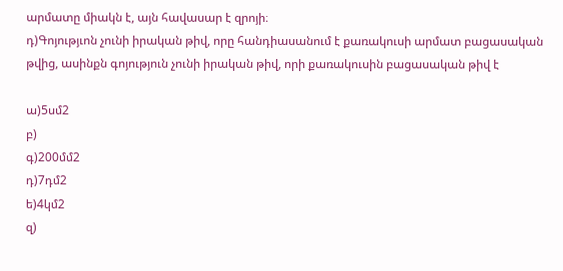արմատը միակն է, այն հավասար է զրոյի։
դ)Գոյությւոն չունի իրական թիվ, որը հանդիասանում է քառակուսի արմատ բացասական թվից, ասինքն գոյություն չունի իրական թիվ, որի քառակուսին բացասական թիվ է

ա)5սմ2
բ)
գ)200մմ2
դ)7դմ2
ե)4կմ2
զ)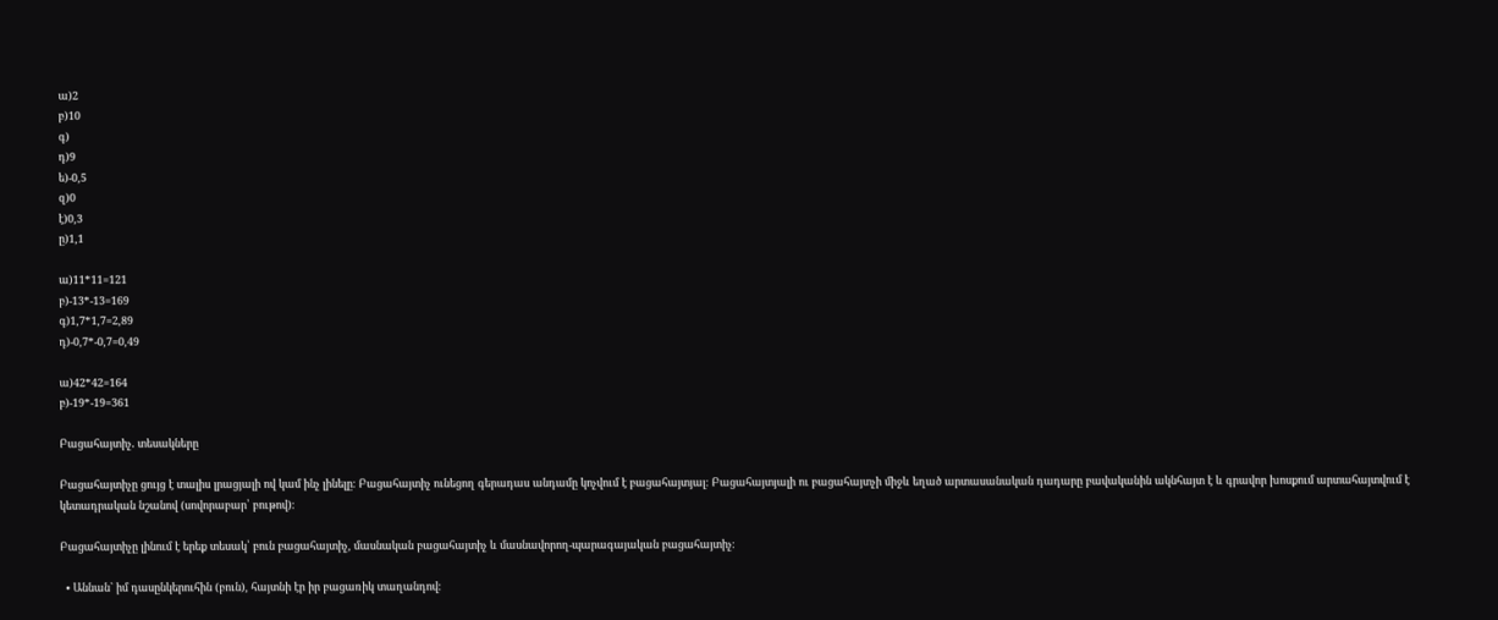ա)2
բ)10
գ)
դ)9
ե)-0,5
զ)0
է)0,3
ը)1,1

ա)11*11=121
բ)-13*-13=169
գ)1,7*1,7=2,89
դ)-0,7*-0,7=0,49

ա)42*42=164
բ)-19*-19=361

Բացահայտիչ․ տեսակները

Բացահայտիչը ցույց է տալիս լրացյալի ով կամ ինչ լինելը։ Բացահայտիչ ունեցող գերադաս անդամը կոչվում է բացահայտյալ։ Բացահայտյալի ու բացահայտչի միջև եղած արտասանական դադարը բավականին ակնհայտ է և գրավոր խոսքում արտահայտվում է կետադրական նշանով (սովորաբար՝ բութով)։

Բացահայտիչը լինում է երեք տեսակ՝ բուն բացահայտիչ, մասնական բացահայտիչ և մասնավորող-պարագայական բացահայտիչ։

  • Աննան` իմ դասընկերուհին (բուն), հայտնի էր իր բացառիկ տաղանդով: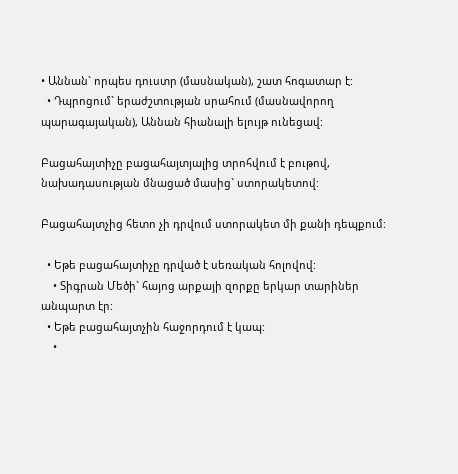• Աննան` որպես դուստր (մասնական), շատ հոգատար է:
  • Դպրոցում` երաժշտության սրահում (մասնավորող պարագայական), Աննան հիանալի ելույթ ունեցավ:

Բացահայտիչը բացահայտյալից տրոհվում է բութով, նախադասության մնացած մասից` ստորակետով:

Բացահայտչից հետո չի դրվում ստորակետ մի քանի դեպքում:

  • Եթե բացահայտիչը դրված է սեռական հոլովով:
    • Տիգրան Մեծի` հայոց արքայի զորքը երկար տարիներ անպարտ էր:
  • Եթե բացահայտչին հաջորդում է կապ:
    •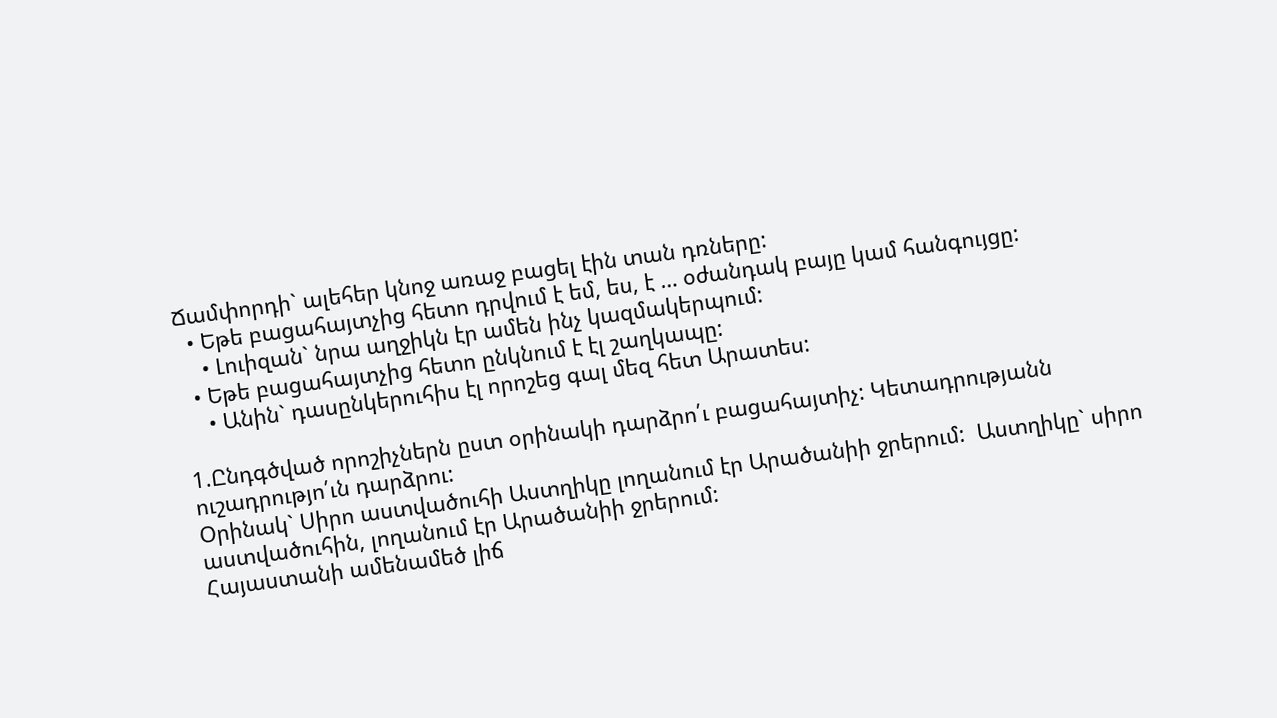Ճամփորդի` ալեհեր կնոջ առաջ բացել էին տան դռները:
  • Եթե բացահայտչից հետո դրվում է եմ, ես, է … օժանդակ բայը կամ հանգույցը:
    • Լուիզան` նրա աղջիկն էր ամեն ինչ կազմակերպում:
  • Եթե բացահայտչից հետո ընկնում է էլ շաղկապը:
    • Անին` դասընկերուհիս էլ որոշեց գալ մեզ հետ Արատես:

1.Ընդգծված որոշիչներն ըստ օրինակի դարձրո՛ւ բացահայտիչ: Կետադրությանն ուշադրությո՛ւն դարձրու:
Օրինակ` Սիրո աստվածուհի Աստղիկը լողանում էր Արածանիի ջրերում:  Աստղիկը` սիրո աստվածուհին, լողանում էր Արածանիի ջրերում:
Հայաստանի ամենամեծ լիճ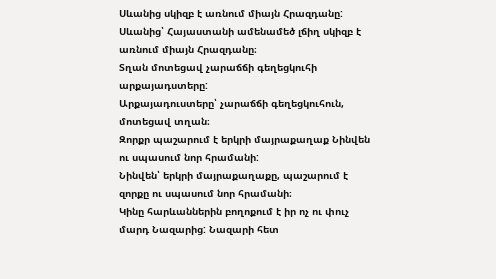Սևանից սկիզբ է առնում միայն Հրազդանը:
Սևանից՝ Հայաստանի ամենամեծ լճիղ սկիզբ է առնում միայն Հրազդանը։
Տղան մոտեցավ չարաճճի գեղեցկուհի  արքայադստերը:
Արքայադուստերը՝ չարաճճի գեղեցկուհուն, մոտեցավ տղան։
Զորքր պաշարում է երկրի մայրաքաղաք Նինվեն ու սպասում նոր հրամանի:
Նինվեն՝ երկրի մայրաքաղաքը, պաշարում է զորքը ու սպասում նոր հրամանի։
Կինը հարևաններին բողոքում է իր ոչ ու փուչ  մարդ Նազարից: Նազարի հետ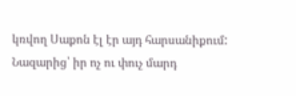կռվող Սաքոն էլ էր այդ հարսանիքում:
Նազարից՝ իր ոչ ու փուչ մարդ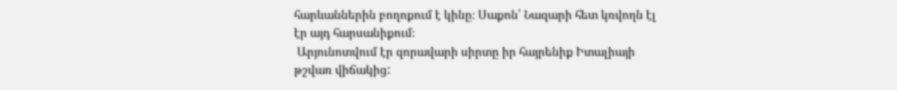հարևաններին բողոքում է կինը։ Սաքոն՝ Նազարի հետ կռվողն էլ էր այդ հարսանիքում։
 Արյունոտվում էր զորավարի սիրտը իր հայրենիք Իտալիայի թշվառ վիճակից: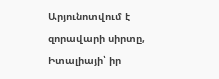Արյունոտվում է զորավարի սիրտը, Իտալիայի՝ իր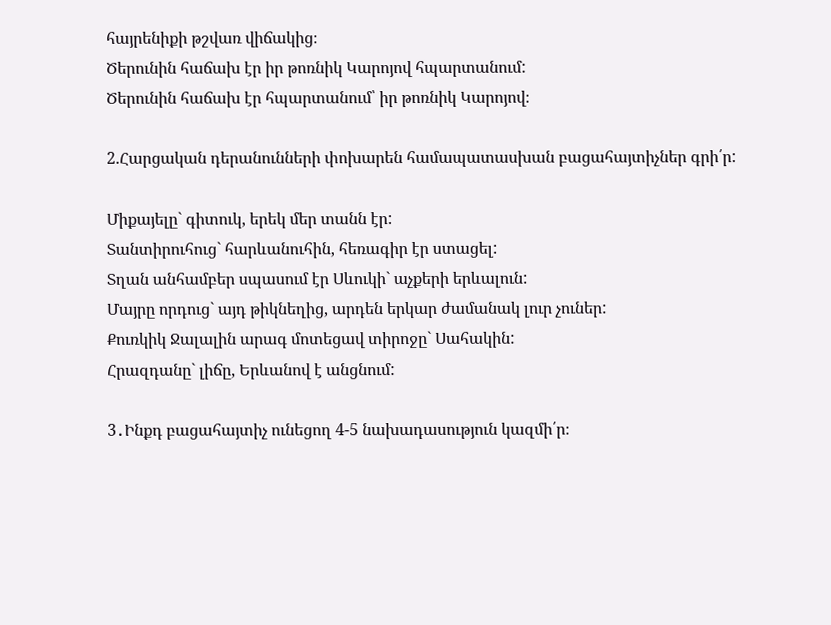հայրենիքի թշվառ վիճակից։
Ծերունին հաճախ էր իր թոռնիկ Կարոյով հպարտանում:
Ծերունին հաճախ էր հպարտանում՝ իր թոռնիկ Կարոյով։

2.Հարցական դերանունների փոխարեն համապատասխան բացահայտիչներ գրի՛ր:

Միքայելը` գիտուկ, երեկ մեր տանն էր:
Տանտիրուհուց` հարևանուհին, հեռագիր էր ստացել:
Տղան անհամբեր սպասում էր Սևուկի` աչքերի երևալուն:
Մայրը որդուց` այդ թիկնեղից, արդեն երկար ժամանակ լուր չուներ:
Քուռկիկ Ջալալին արագ մոտեցավ տիրոջը` Սահակին:
Հրազդանը` լիճը, Երևանով է անցնում:

3․Ինքդ բացահայտիչ ունեցող 4-5 նախադասություն կազմի՛ր։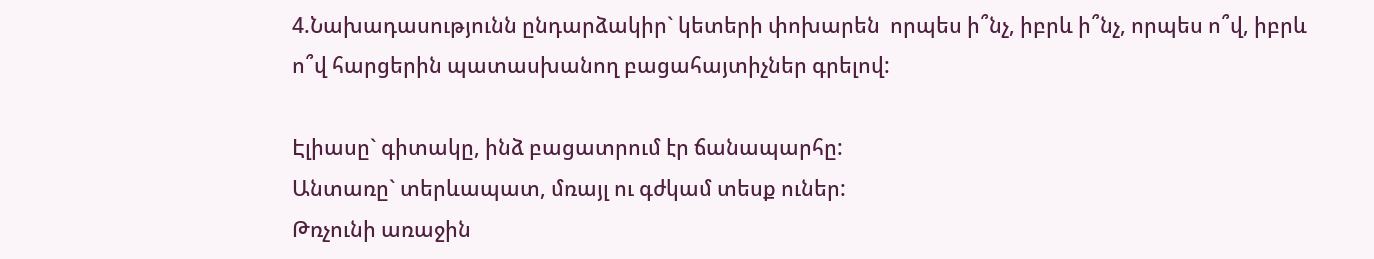4.Նախադասությունն ընդարձակիր` կետերի փոխարեն  որպես ի՞նչ, իբրև ի՞նչ, որպես ո՞վ, իբրև ո՞վ հարցերին պատասխանող բացահայտիչներ գրելով:

Էլիասը` գիտակը, ինձ բացատրում էր ճանապարհը:
Անտառը` տերևապատ, մռայլ ու գժկամ տեսք ուներ:
Թռչունի առաջին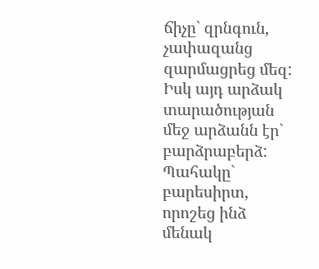ճիչը` զրնգուն, չափազանց զարմացրեց մեզ:
Իսկ այդ արձակ տարածության մեջ արձանն էր` բարձրաբերձ:
Պահակը` բարեսիրտ, որոշեց ինձ մենակ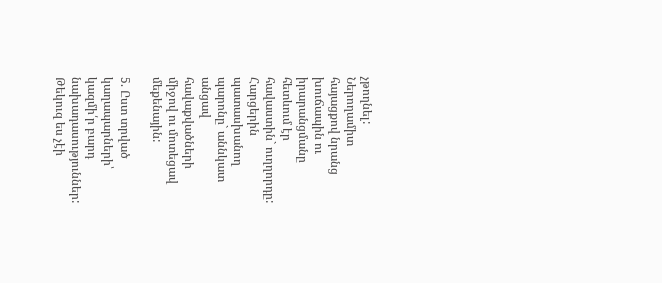չթողնել:
Ներողամիտ հայացքով նրանց խուճապին ու իրարանցմանը հետևում էր հավաստին` ուղղորդը:
Հարցերին պատասխանող պարոնը` աննկատ անցավ հավաքվածների միջով ու մոտեցավ մեքենային:

5. Ըստ տրված կաղապարների՝  կազմի՛ր բարդ նախադասություններ:
Թեկուզ ես չէի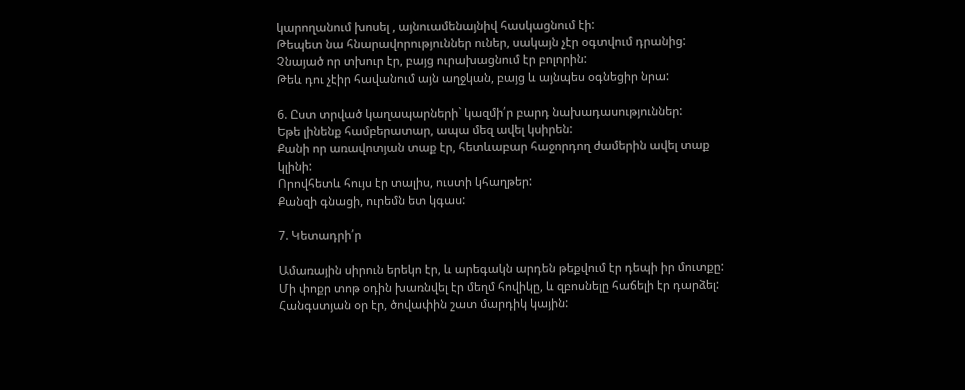կարողանում խոսել , այնուամենայնիվ հասկացնում էի:
Թեպետ նա հնարավորություններ ուներ, սակայն չէր օգտվում դրանից:
Չնայած որ տխուր էր, բայց ուրախացնում էր բոլորին:
Թեև դու չէիր հավանում այն աղջկան, բայց և այնպես օգնեցիր նրա:

6. Ըստ տրված կաղապարների` կազմի՛ր բարդ նախադասություններ:
Եթե լինենք համբերատար, ապա մեզ ավել կսիրեն:
Քանի որ առավոտյան տաք էր, հետևաբար հաջորդող ժամերին ավել տաք կլինի:
Որովհետև հույս էր տալիս, ուստի կհաղթեր:
Քանզի գնացի, ուրեմն ետ կգաս:

7. Կետադրի՛ր

Ամառային սիրուն երեկո էր, և արեգակն արդեն թեքվում էր դեպի իր մուտքը: Մի փոքր տոթ օդին խառնվել էր մեղմ հովիկը, և զբոսնելը հաճելի էր դարձել: Հանգստյան օր էր, ծովափին շատ մարդիկ կային: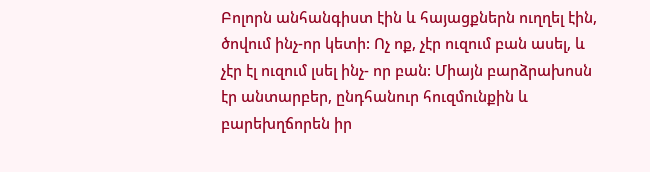Բոլորն անհանգիստ էին և հայացքներն ուղղել էին, ծովում ինչ-որ կետի: Ոչ ոք, չէր ուզում բան ասել, և չէր էլ ուզում լսել ինչ- որ բան: Միայն բարձրախոսն էր անտարբեր, ընդհանուր հուզմունքին և բարեխղճորեն իր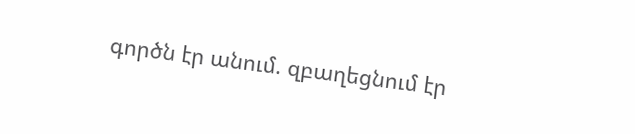գործն էր անում. զբաղեցնում էր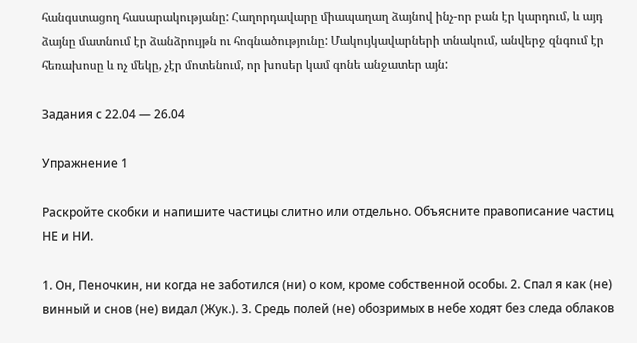հանգստացող հասարակությանը: Հաղորդավարը միապաղաղ ձայնով ինչ-որ բան էր կարդում, և այդ ձայնը մատնում էր ձանձրույթն ու հոգնածությունը: Մակույկավարների տնակում, անվերջ զնգում էր հեռախոսը և ոչ մեկը, չէր մոտենում, որ խոսեր կամ գոնե անջատեր այն:

Задания с 22.04 — 26.04

Упражнение 1

Раскройте скобки и напишите частицы слитно или отдельно. Объясните правописание частиц НЕ и НИ.

1. Он, Пеночкин, ни когда не заботился (ни) о ком, кроме собственной особы. 2. Спал я как (не) винный и снов (не) видал (Жук.). 3. Средь полей (не) обозримых в небе ходят без следа облаков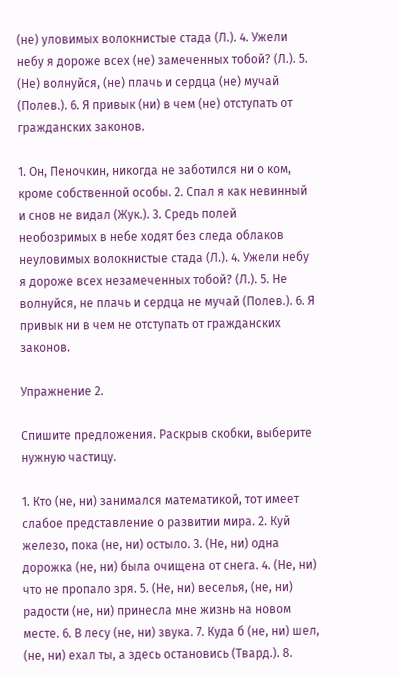(не) уловимых волокнистые стада (Л.). 4. Ужели небу я дороже всех (не) замеченных тобой? (Л.). 5. (Не) волнуйся, (не) плачь и сердца (не) мучай (Полев.). 6. Я привык (ни) в чем (не) отступать от гражданских законов.

1. Он, Пеночкин, никогда не заботился ни о ком, кроме собственной особы. 2. Спал я как невинный и снов не видал (Жук.). 3. Средь полей необозримых в небе ходят без следа облаков неуловимых волокнистые стада (Л.). 4. Ужели небу я дороже всех незамеченных тобой? (Л.). 5. Не волнуйся, не плачь и сердца не мучай (Полев.). 6. Я привык ни в чем не отступать от гражданских законов.

Упражнение 2.

Спишите предложения. Раскрыв скобки, выберите нужную частицу.

1. Кто (не, ни) занимался математикой, тот имеет слабое представление о развитии мира. 2. Куй железо, пока (не, ни) остыло. 3. (Не, ни) одна дорожка (не, ни) была очищена от снега. 4. (Не, ни) что не пропало зря. 5. (Не, ни) веселья, (не, ни) радости (не, ни) принесла мне жизнь на новом месте. 6. В лесу (не, ни) звука. 7. Куда б (не, ни) шел, (не, ни) ехал ты, а здесь остановись (Твард.). 8.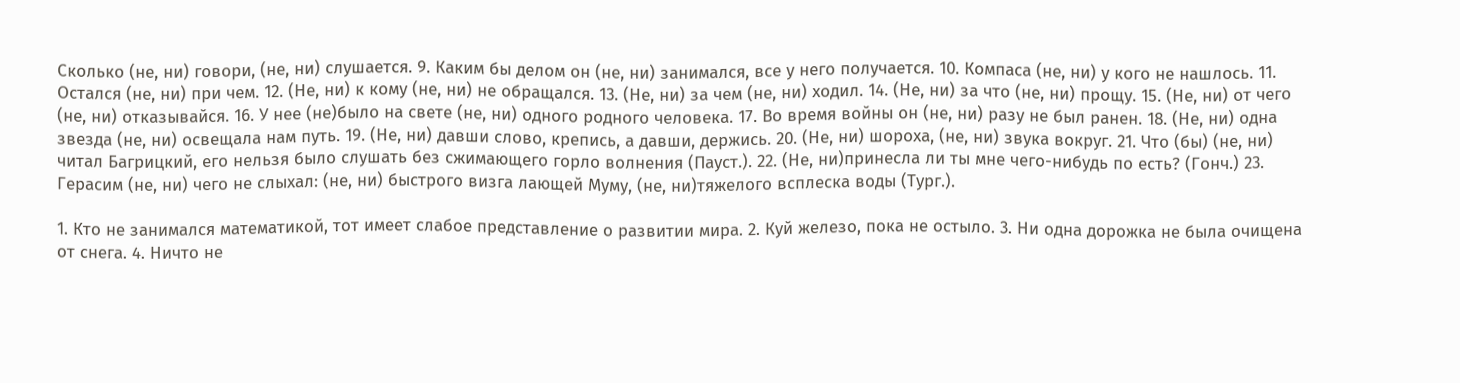Сколько (не, ни) говори, (не, ни) слушается. 9. Каким бы делом он (не, ни) занимался, все у него получается. 10. Компаса (не, ни) у кого не нашлось. 11. Остался (не, ни) при чем. 12. (Не, ни) к кому (не, ни) не обращался. 13. (Не, ни) за чем (не, ни) ходил. 14. (Не, ни) за что (не, ни) прощу. 15. (Не, ни) от чего (не, ни) отказывайся. 16. У нее (не)было на свете (не, ни) одного родного человека. 17. Во время войны он (не, ни) разу не был ранен. 18. (Не, ни) одна звезда (не, ни) освещала нам путь. 19. (Не, ни) давши слово, крепись, а давши, держись. 20. (Не, ни) шороха, (не, ни) звука вокруг. 21. Что (бы) (не, ни) читал Багрицкий, его нельзя было слушать без сжимающего горло волнения (Пауст.). 22. (Не, ни)принесла ли ты мне чего-нибудь по есть? (Гонч.) 23. Герасим (не, ни) чего не слыхал: (не, ни) быстрого визга лающей Муму, (не, ни)тяжелого всплеска воды (Тург.).

1. Кто не занимался математикой, тот имеет слабое представление о развитии мира. 2. Куй железо, пока не остыло. 3. Ни одна дорожка не была очищена от снега. 4. Ничто не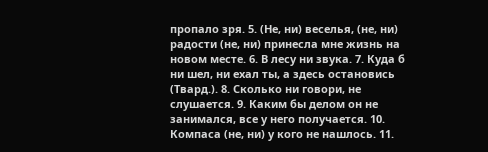пропало зря. 5. (Не, ни) веселья, (не, ни) радости (не, ни) принесла мне жизнь на новом месте. 6. В лесу ни звука. 7. Куда б ни шел, ни ехал ты, а здесь остановись (Твард.). 8. Сколько ни говори, не слушается. 9. Каким бы делом он не занимался, все у него получается. 10. Компаса (не, ни) у кого не нашлось. 11.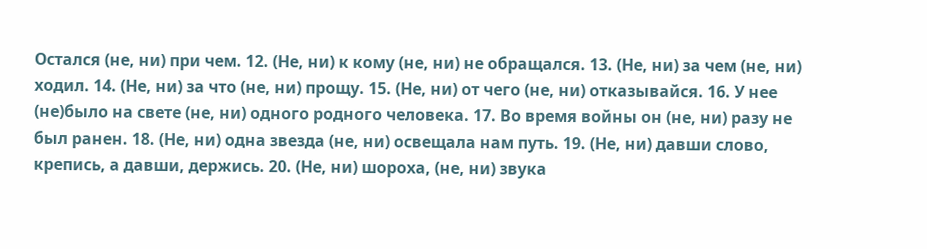Остался (не, ни) при чем. 12. (Не, ни) к кому (не, ни) не обращался. 13. (Не, ни) за чем (не, ни) ходил. 14. (Не, ни) за что (не, ни) прощу. 15. (Не, ни) от чего (не, ни) отказывайся. 16. У нее (не)было на свете (не, ни) одного родного человека. 17. Во время войны он (не, ни) разу не был ранен. 18. (Не, ни) одна звезда (не, ни) освещала нам путь. 19. (Не, ни) давши слово, крепись, а давши, держись. 20. (Не, ни) шороха, (не, ни) звука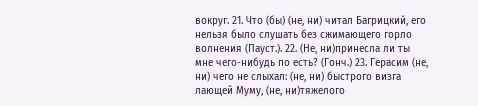вокруг. 21. Что (бы) (не, ни) читал Багрицкий, его нельзя было слушать без сжимающего горло волнения (Пауст.). 22. (Не, ни)принесла ли ты мне чего-нибудь по есть? (Гонч.) 23. Герасим (не, ни) чего не слыхал: (не, ни) быстрого визга лающей Муму, (не, ни)тяжелого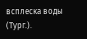всплеска воды (Тург.).